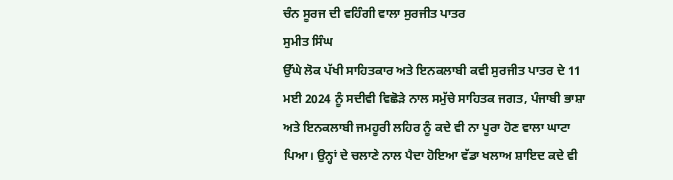ਚੰਨ ਸੂਰਜ ਦੀ ਵਹਿੰਗੀ ਵਾਲਾ ਸੁਰਜੀਤ ਪਾਤਰ
ਸੁਮੀਤ ਸਿੰਘ
ਉੱਘੇ ਲੋਕ ਪੱਖੀ ਸਾਹਿਤਕਾਰ ਅਤੇ ਇਨਕਲਾਬੀ ਕਵੀ ਸੁਰਜੀਤ ਪਾਤਰ ਦੇ 11 ਮਈ 2024 ਨੂੰ ਸਦੀਵੀ ਵਿਛੋੜੇ ਨਾਲ ਸਮੁੱਚੇ ਸਾਹਿਤਕ ਜਗਤ, ਪੰਜਾਬੀ ਭਾਸ਼ਾ ਅਤੇ ਇਨਕਲਾਬੀ ਜਮਹੂਰੀ ਲਹਿਰ ਨੂੰ ਕਦੇ ਵੀ ਨਾ ਪੂਰਾ ਹੋਣ ਵਾਲਾ ਘਾਟਾ ਪਿਆ। ਉਨ੍ਹਾਂ ਦੇ ਚਲਾਣੇ ਨਾਲ ਪੈਦਾ ਹੋਇਆ ਵੱਡਾ ਖਲਾਅ ਸ਼ਾਇਦ ਕਦੇ ਵੀ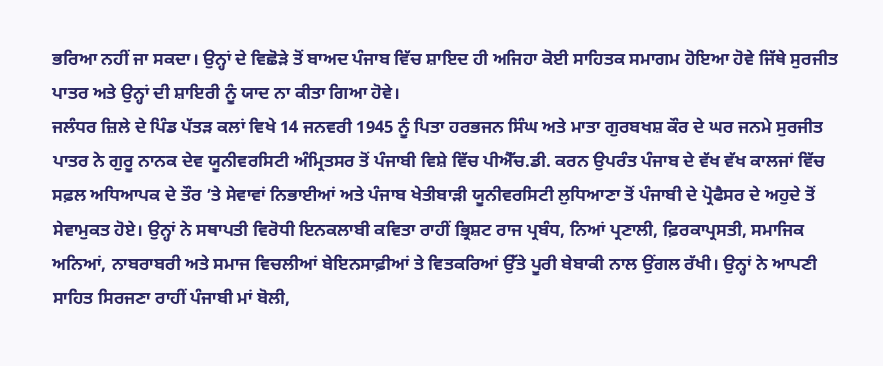ਭਰਿਆ ਨਹੀਂ ਜਾ ਸਕਦਾ। ਉਨ੍ਹਾਂ ਦੇ ਵਿਛੋੜੇ ਤੋਂ ਬਾਅਦ ਪੰਜਾਬ ਵਿੱਚ ਸ਼ਾਇਦ ਹੀ ਅਜਿਹਾ ਕੋਈ ਸਾਹਿਤਕ ਸਮਾਗਮ ਹੋਇਆ ਹੋਵੇ ਜਿੱਥੇ ਸੁਰਜੀਤ ਪਾਤਰ ਅਤੇ ਉਨ੍ਹਾਂ ਦੀ ਸ਼ਾਇਰੀ ਨੂੰ ਯਾਦ ਨਾ ਕੀਤਾ ਗਿਆ ਹੋਵੇ।
ਜਲੰਧਰ ਜ਼ਿਲੇ ਦੇ ਪਿੰਡ ਪੱਤੜ ਕਲਾਂ ਵਿਖੇ 14 ਜਨਵਰੀ 1945 ਨੂੰ ਪਿਤਾ ਹਰਭਜਨ ਸਿੰਘ ਅਤੇ ਮਾਤਾ ਗੁਰਬਖਸ਼ ਕੌਰ ਦੇ ਘਰ ਜਨਮੇ ਸੁਰਜੀਤ ਪਾਤਰ ਨੇ ਗੁਰੂ ਨਾਨਕ ਦੇਵ ਯੂਨੀਵਰਸਿਟੀ ਅੰਮ੍ਰਿਤਸਰ ਤੋਂ ਪੰਜਾਬੀ ਵਿਸ਼ੇ ਵਿੱਚ ਪੀਐੱਚ.ਡੀ. ਕਰਨ ਉਪਰੰਤ ਪੰਜਾਬ ਦੇ ਵੱਖ ਵੱਖ ਕਾਲਜਾਂ ਵਿੱਚ ਸਫ਼ਲ ਅਧਿਆਪਕ ਦੇ ਤੌਰ ’ਤੇ ਸੇਵਾਵਾਂ ਨਿਭਾਈਆਂ ਅਤੇ ਪੰਜਾਬ ਖੇਤੀਬਾੜੀ ਯੂਨੀਵਰਸਿਟੀ ਲੁਧਿਆਣਾ ਤੋਂ ਪੰਜਾਬੀ ਦੇ ਪ੍ਰੋਫੈਸਰ ਦੇ ਅਹੁਦੇ ਤੋਂ ਸੇਵਾਮੁਕਤ ਹੋਏ। ਉਨ੍ਹਾਂ ਨੇ ਸਥਾਪਤੀ ਵਿਰੋਧੀ ਇਨਕਲਾਬੀ ਕਵਿਤਾ ਰਾਹੀਂ ਭ੍ਰਿਸ਼ਟ ਰਾਜ ਪ੍ਰਬੰਧ, ਨਿਆਂ ਪ੍ਰਣਾਲੀ, ਫ਼ਿਰਕਾਪ੍ਰਸਤੀ, ਸਮਾਜਿਕ ਅਨਿਆਂ, ਨਾਬਰਾਬਰੀ ਅਤੇ ਸਮਾਜ ਵਿਚਲੀਆਂ ਬੇਇਨਸਾਫ਼ੀਆਂ ਤੇ ਵਿਤਕਰਿਆਂ ਉੱਤੇ ਪੂਰੀ ਬੇਬਾਕੀ ਨਾਲ ਉਂਗਲ ਰੱਖੀ। ਉਨ੍ਹਾਂ ਨੇ ਆਪਣੀ ਸਾਹਿਤ ਸਿਰਜਣਾ ਰਾਹੀਂ ਪੰਜਾਬੀ ਮਾਂ ਬੋਲੀ,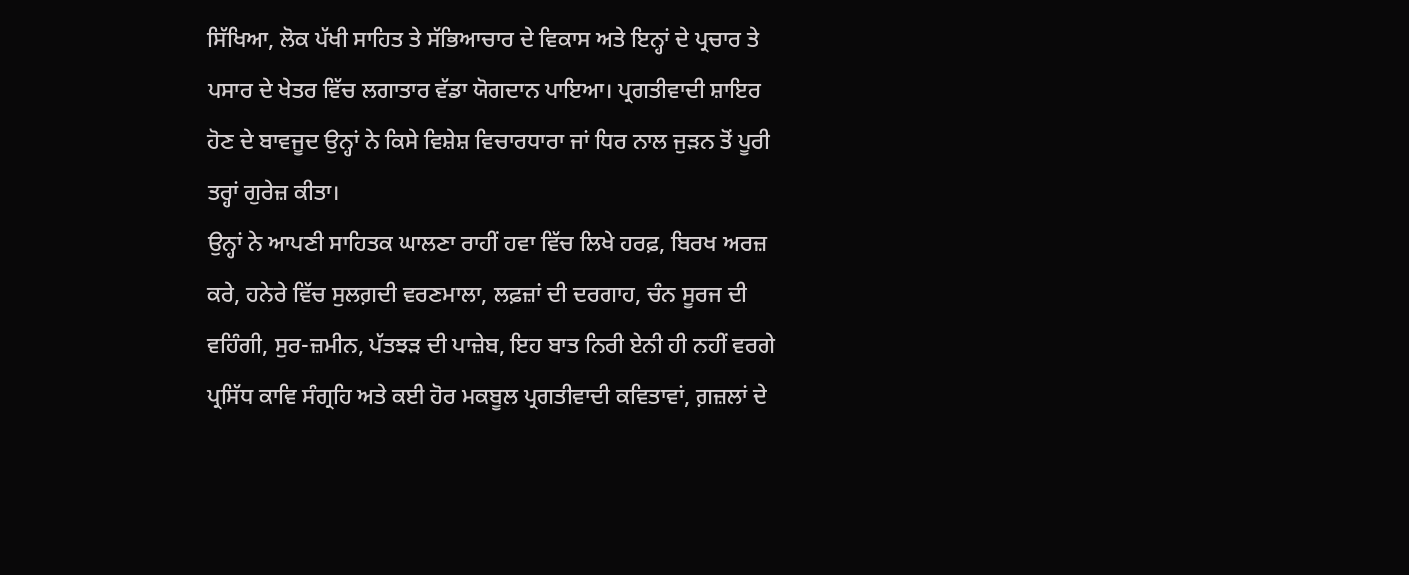ਸਿੱਖਿਆ, ਲੋਕ ਪੱਖੀ ਸਾਹਿਤ ਤੇ ਸੱਭਿਆਚਾਰ ਦੇ ਵਿਕਾਸ ਅਤੇ ਇਨ੍ਹਾਂ ਦੇ ਪ੍ਰਚਾਰ ਤੇ ਪਸਾਰ ਦੇ ਖੇਤਰ ਵਿੱਚ ਲਗਾਤਾਰ ਵੱਡਾ ਯੋਗਦਾਨ ਪਾਇਆ। ਪ੍ਰਗਤੀਵਾਦੀ ਸ਼ਾਇਰ ਹੋਣ ਦੇ ਬਾਵਜੂਦ ਉਨ੍ਹਾਂ ਨੇ ਕਿਸੇ ਵਿਸ਼ੇਸ਼ ਵਿਚਾਰਧਾਰਾ ਜਾਂ ਧਿਰ ਨਾਲ ਜੁੜਨ ਤੋਂ ਪੂਰੀ ਤਰ੍ਹਾਂ ਗੁਰੇਜ਼ ਕੀਤਾ।
ਉਨ੍ਹਾਂ ਨੇ ਆਪਣੀ ਸਾਹਿਤਕ ਘਾਲਣਾ ਰਾਹੀਂ ਹਵਾ ਵਿੱਚ ਲਿਖੇ ਹਰਫ਼, ਬਿਰਖ ਅਰਜ਼ ਕਰੇ, ਹਨੇਰੇ ਵਿੱਚ ਸੁਲਗ਼ਦੀ ਵਰਣਮਾਲਾ, ਲਫ਼ਜ਼ਾਂ ਦੀ ਦਰਗਾਹ, ਚੰਨ ਸੂਰਜ ਦੀ ਵਹਿੰਗੀ, ਸੁਰ-ਜ਼ਮੀਨ, ਪੱਤਝੜ ਦੀ ਪਾਜ਼ੇਬ, ਇਹ ਬਾਤ ਨਿਰੀ ਏਨੀ ਹੀ ਨਹੀਂ ਵਰਗੇ ਪ੍ਰਸਿੱਧ ਕਾਵਿ ਸੰਗ੍ਰਹਿ ਅਤੇ ਕਈ ਹੋਰ ਮਕਬੂਲ ਪ੍ਰਗਤੀਵਾਦੀ ਕਵਿਤਾਵਾਂ, ਗ਼ਜ਼ਲਾਂ ਦੇ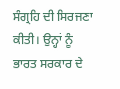ਸੰਗ੍ਰਹਿ ਦੀ ਸਿਰਜਣਾ ਕੀਤੀ। ਉਨ੍ਹਾਂ ਨੂੰ ਭਾਰਤ ਸਰਕਾਰ ਦੇ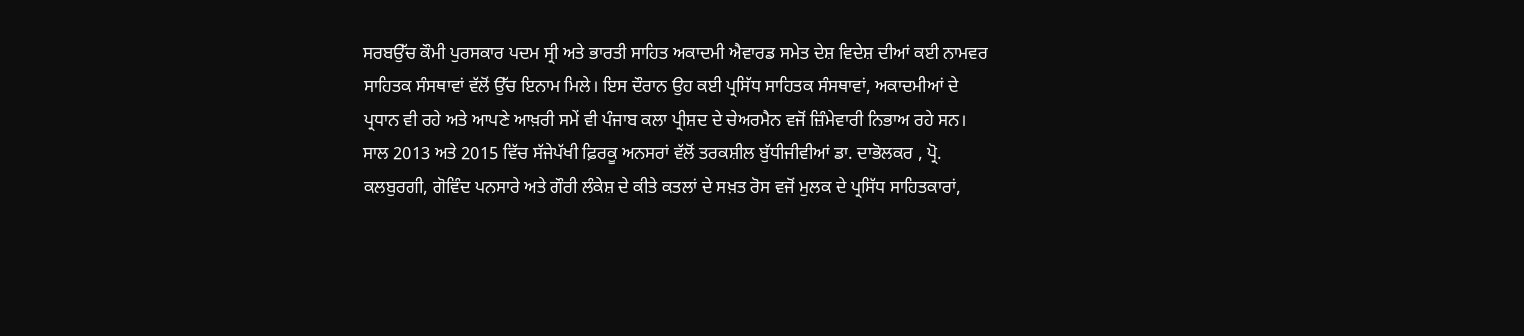ਸਰਬਉੱਚ ਕੌਮੀ ਪੁਰਸਕਾਰ ਪਦਮ ਸ੍ਰੀ ਅਤੇ ਭਾਰਤੀ ਸਾਹਿਤ ਅਕਾਦਮੀ ਐਵਾਰਡ ਸਮੇਤ ਦੇਸ਼ ਵਿਦੇਸ਼ ਦੀਆਂ ਕਈ ਨਾਮਵਰ ਸਾਹਿਤਕ ਸੰਸਥਾਵਾਂ ਵੱਲੋਂ ਉੱਚ ਇਨਾਮ ਮਿਲੇ। ਇਸ ਦੌਰਾਨ ਉਹ ਕਈ ਪ੍ਰਸਿੱਧ ਸਾਹਿਤਕ ਸੰਸਥਾਵਾਂ, ਅਕਾਦਮੀਆਂ ਦੇ ਪ੍ਰਧਾਨ ਵੀ ਰਹੇ ਅਤੇ ਆਪਣੇ ਆਖ਼ਰੀ ਸਮੇਂ ਵੀ ਪੰਜਾਬ ਕਲਾ ਪ੍ਰੀਸ਼ਦ ਦੇ ਚੇਅਰਮੈਨ ਵਜੋਂ ਜ਼ਿੰਮੇਵਾਰੀ ਨਿਭਾਅ ਰਹੇ ਸਨ।
ਸਾਲ 2013 ਅਤੇ 2015 ਵਿੱਚ ਸੱਜੇਪੱਖੀ ਫ਼ਿਰਕੂ ਅਨਸਰਾਂ ਵੱਲੋਂ ਤਰਕਸ਼ੀਲ ਬੁੱਧੀਜੀਵੀਆਂ ਡਾ. ਦਾਭੋਲਕਰ , ਪ੍ਰੋ. ਕਲਬੁਰਗੀ, ਗੋਵਿੰਦ ਪਨਸਾਰੇ ਅਤੇ ਗੌਰੀ ਲੰਕੇਸ਼ ਦੇ ਕੀਤੇ ਕਤਲਾਂ ਦੇ ਸਖ਼ਤ ਰੋਸ ਵਜੋਂ ਮੁਲਕ ਦੇ ਪ੍ਰਸਿੱਧ ਸਾਹਿਤਕਾਰਾਂ,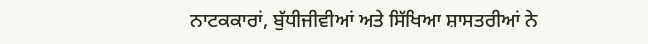ਨਾਟਕਕਾਰਾਂ, ਬੁੱਧੀਜੀਵੀਆਂ ਅਤੇ ਸਿੱਖਿਆ ਸ਼ਾਸਤਰੀਆਂ ਨੇ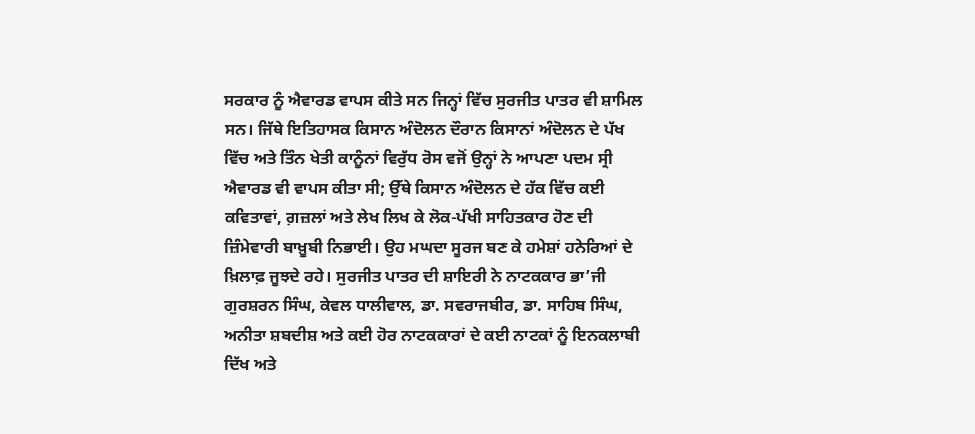ਸਰਕਾਰ ਨੂੰ ਐਵਾਰਡ ਵਾਪਸ ਕੀਤੇ ਸਨ ਜਿਨ੍ਹਾਂ ਵਿੱਚ ਸੁਰਜੀਤ ਪਾਤਰ ਵੀ ਸ਼ਾਮਿਲ ਸਨ। ਜਿੱਥੇ ਇਤਿਹਾਸਕ ਕਿਸਾਨ ਅੰਦੋਲਨ ਦੌਰਾਨ ਕਿਸਾਨਾਂ ਅੰਦੋਲਨ ਦੇ ਪੱਖ ਵਿੱਚ ਅਤੇ ਤਿੰਨ ਖੇਤੀ ਕਾਨੂੰਨਾਂ ਵਿਰੁੱਧ ਰੋਸ ਵਜੋਂ ਉਨ੍ਹਾਂ ਨੇ ਆਪਣਾ ਪਦਮ ਸ੍ਰੀ ਐਵਾਰਡ ਵੀ ਵਾਪਸ ਕੀਤਾ ਸੀ; ਉੱਥੇ ਕਿਸਾਨ ਅੰਦੋਲਨ ਦੇ ਹੱਕ ਵਿੱਚ ਕਈ ਕਵਿਤਾਵਾਂ, ਗ਼ਜ਼ਲਾਂ ਅਤੇ ਲੇਖ ਲਿਖ ਕੇ ਲੋਕ-ਪੱਖੀ ਸਾਹਿਤਕਾਰ ਹੋਣ ਦੀ ਜ਼ਿੰਮੇਵਾਰੀ ਬਾਖ਼ੂਬੀ ਨਿਭਾਈ। ਉਹ ਮਘਦਾ ਸੂਰਜ ਬਣ ਕੇ ਹਮੇਸ਼ਾਂ ਹਨੇਰਿਆਂ ਦੇ ਖ਼ਿਲਾਫ਼ ਜੂਝਦੇ ਰਹੇ। ਸੁਰਜੀਤ ਪਾਤਰ ਦੀ ਸ਼ਾਇਰੀ ਨੇ ਨਾਟਕਕਾਰ ਭਾ’ਜੀ ਗੁਰਸ਼ਰਨ ਸਿੰਘ, ਕੇਵਲ ਧਾਲੀਵਾਲ, ਡਾ. ਸਵਰਾਜਬੀਰ, ਡਾ. ਸਾਹਿਬ ਸਿੰਘ, ਅਨੀਤਾ ਸ਼ਬਦੀਸ਼ ਅਤੇ ਕਈ ਹੋਰ ਨਾਟਕਕਾਰਾਂ ਦੇ ਕਈ ਨਾਟਕਾਂ ਨੂੰ ਇਨਕਲਾਬੀ ਦਿੱਖ ਅਤੇ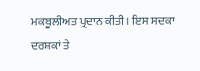ਮਕਬੂਲੀਅਤ ਪ੍ਰਦਾਨ ਕੀਤੀ। ਇਸ ਸਦਕਾ ਦਰਸ਼ਕਾਂ ਤੇ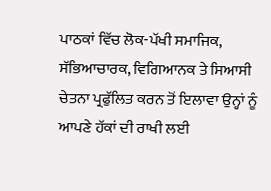ਪਾਠਕਾਂ ਵਿੱਚ ਲੋਕ-ਪੱਖੀ ਸਮਾਜਿਕ, ਸੱਭਿਆਚਾਰਕ, ਵਿਗਿਆਨਕ ਤੇ ਸਿਆਸੀ ਚੇਤਨਾ ਪ੍ਰਫੁੱਲਿਤ ਕਰਨ ਤੋਂ ਇਲਾਵਾ ਉਨ੍ਹਾਂ ਨੂੰ ਆਪਣੇ ਹੱਕਾਂ ਦੀ ਰਾਖੀ ਲਈ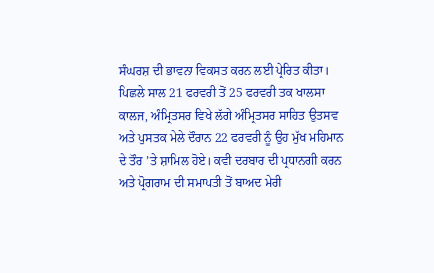ਸੰਘਰਸ਼ ਦੀ ਭਾਵਨਾ ਵਿਕਸਤ ਕਰਨ ਲਈ ਪ੍ਰੇਰਿਤ ਕੀਤਾ।
ਪਿਛਲੇ ਸਾਲ 21 ਫਰਵਰੀ ਤੋਂ 25 ਫਰਵਰੀ ਤਕ ਖਾਲਸਾ ਕਾਲਜ, ਅੰਮ੍ਰਿਤਸਰ ਵਿਖੇ ਲੱਗੇ ਅੰਮ੍ਰਿਤਸਰ ਸਾਹਿਤ ਉਤਸਵ ਅਤੇ ਪੁਸਤਕ ਮੇਲੇ ਦੌਰਾਨ 22 ਫਰਵਰੀ ਨੂੰ ਉਹ ਮੁੱਖ ਮਹਿਮਾਨ ਦੇ ਤੌਰ ’ਤੇ ਸ਼ਾਮਿਲ ਹੋਏ। ਕਵੀ ਦਰਬਾਰ ਦੀ ਪ੍ਰਧਾਨਗੀ ਕਰਨ ਅਤੇ ਪ੍ਰੋਗਰਾਮ ਦੀ ਸਮਾਪਤੀ ਤੋਂ ਬਾਅਦ ਮੇਰੀ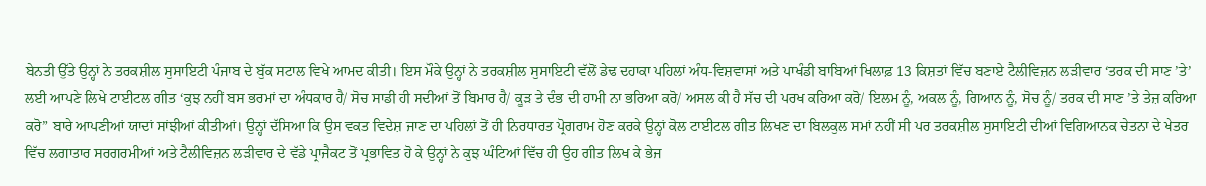ਬੇਨਤੀ ਉੱਤੇ ਉਨ੍ਹਾਂ ਨੇ ਤਰਕਸ਼ੀਲ ਸੁਸਾਇਟੀ ਪੰਜਾਬ ਦੇ ਬੁੱਕ ਸਟਾਲ ਵਿਖੇ ਆਮਦ ਕੀਤੀ। ਇਸ ਮੌਕੇ ਉਨ੍ਹਾਂ ਨੇ ਤਰਕਸ਼ੀਲ ਸੁਸਾਇਟੀ ਵੱਲੋਂ ਡੇਢ ਦਹਾਕਾ ਪਹਿਲਾਂ ਅੰਧ-ਵਿਸ਼ਵਾਸਾਂ ਅਤੇ ਪਾਖੰਡੀ ਬਾਬਿਆਂ ਖਿਲਾਫ਼ 13 ਕਿਸ਼ਤਾਂ ਵਿੱਚ ਬਣਾਏ ਟੈਲੀਵਿਜ਼ਨ ਲੜੀਵਾਰ ‘ਤਰਕ ਦੀ ਸਾਣ ’ਤੇ’ ਲਈ ਆਪਣੇ ਲਿਖੇ ਟਾਈਟਲ ਗੀਤ ‘ਕੁਝ ਨਹੀਂ ਬਸ ਭਰਮਾਂ ਦਾ ਅੰਧਕਾਰ ਹੈ/ ਸੋਚ ਸਾਡੀ ਹੀ ਸਦੀਆਂ ਤੋਂ ਬਿਮਾਰ ਹੈ/ ਕੂੜ ਤੇ ਦੰਭ ਦੀ ਹਾਮੀ ਨਾ ਭਰਿਆ ਕਰੋ/ ਅਸਲ ਕੀ ਹੈ ਸੱਚ ਦੀ ਪਰਖ ਕਰਿਆ ਕਰੋ/ ਇਲਮ ਨੂੰ, ਅਕਲ ਨੂੰ, ਗਿਆਨ ਨੂੰ, ਸੋਚ ਨੂੰ/ ਤਰਕ ਦੀ ਸਾਣ ’ਤੇ ਤੇਜ਼ ਕਰਿਆ ਕਰੋ” ਬਾਰੇ ਆਪਣੀਆਂ ਯਾਦਾਂ ਸਾਂਝੀਆਂ ਕੀਤੀਆਂ। ਉਨ੍ਹਾਂ ਦੱਸਿਆ ਕਿ ਉਸ ਵਕਤ ਵਿਦੇਸ਼ ਜਾਣ ਦਾ ਪਹਿਲਾਂ ਤੋਂ ਹੀ ਨਿਰਧਾਰਤ ਪ੍ਰੋਗਰਾਮ ਹੋਣ ਕਰਕੇ ਉਨ੍ਹਾਂ ਕੋਲ ਟਾਈਟਲ ਗੀਤ ਲਿਖਣ ਦਾ ਬਿਲਕੁਲ ਸਮਾਂ ਨਹੀਂ ਸੀ ਪਰ ਤਰਕਸ਼ੀਲ ਸੁਸਾਇਟੀ ਦੀਆਂ ਵਿਗਿਆਨਕ ਚੇਤਨਾ ਦੇ ਖੇਤਰ ਵਿੱਚ ਲਗਾਤਾਰ ਸਰਗਰਮੀਆਂ ਅਤੇ ਟੈਲੀਵਿਜ਼ਨ ਲੜੀਵਾਰ ਦੇ ਵੱਡੇ ਪ੍ਰਾਜੈਕਟ ਤੋਂ ਪ੍ਰਭਾਵਿਤ ਹੋ ਕੇ ਉਨ੍ਹਾਂ ਨੇ ਕੁਝ ਘੰਟਿਆਂ ਵਿੱਚ ਹੀ ਉਹ ਗੀਤ ਲਿਖ ਕੇ ਭੇਜ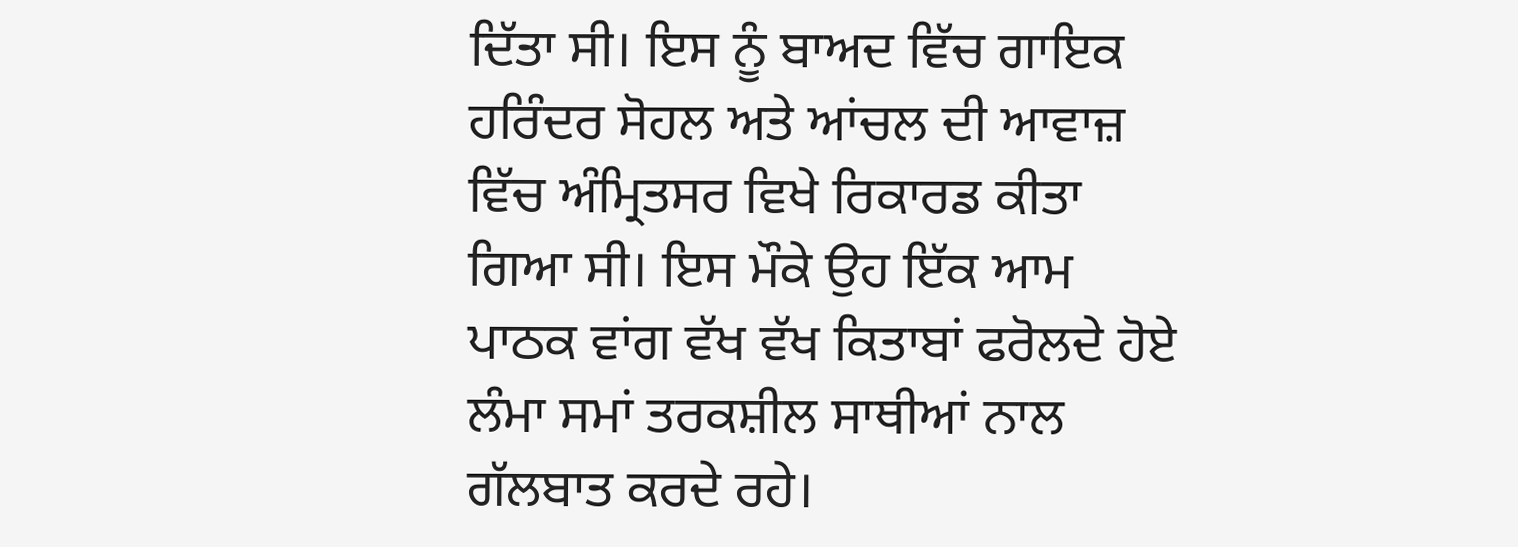ਦਿੱਤਾ ਸੀ। ਇਸ ਨੂੰ ਬਾਅਦ ਵਿੱਚ ਗਾਇਕ ਹਰਿੰਦਰ ਸੋਹਲ ਅਤੇ ਆਂਚਲ ਦੀ ਆਵਾਜ਼ ਵਿੱਚ ਅੰਮ੍ਰਿਤਸਰ ਵਿਖੇ ਰਿਕਾਰਡ ਕੀਤਾ ਗਿਆ ਸੀ। ਇਸ ਮੌਕੇ ਉਹ ਇੱਕ ਆਮ ਪਾਠਕ ਵਾਂਗ ਵੱਖ ਵੱਖ ਕਿਤਾਬਾਂ ਫਰੋਲਦੇ ਹੋਏ ਲੰਮਾ ਸਮਾਂ ਤਰਕਸ਼ੀਲ ਸਾਥੀਆਂ ਨਾਲ ਗੱਲਬਾਤ ਕਰਦੇ ਰਹੇ।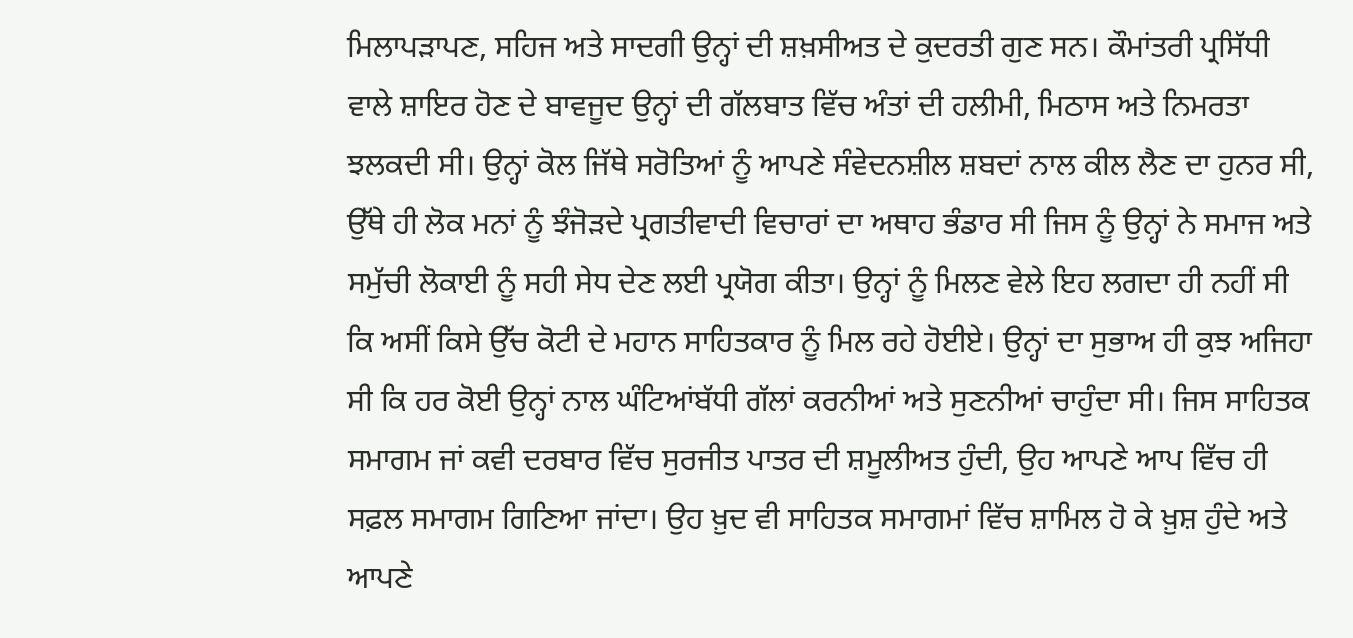ਮਿਲਾਪੜਾਪਣ, ਸਹਿਜ ਅਤੇ ਸਾਦਗੀ ਉਨ੍ਹਾਂ ਦੀ ਸ਼ਖ਼ਸੀਅਤ ਦੇ ਕੁਦਰਤੀ ਗੁਣ ਸਨ। ਕੌਮਾਂਤਰੀ ਪ੍ਰਸਿੱਧੀ ਵਾਲੇ ਸ਼ਾਇਰ ਹੋਣ ਦੇ ਬਾਵਜੂਦ ਉਨ੍ਹਾਂ ਦੀ ਗੱਲਬਾਤ ਵਿੱਚ ਅੰਤਾਂ ਦੀ ਹਲੀਮੀ, ਮਿਠਾਸ ਅਤੇ ਨਿਮਰਤਾ ਝਲਕਦੀ ਸੀ। ਉਨ੍ਹਾਂ ਕੋਲ ਜਿੱਥੇ ਸਰੋਤਿਆਂ ਨੂੰ ਆਪਣੇ ਸੰਵੇਦਨਸ਼ੀਲ ਸ਼ਬਦਾਂ ਨਾਲ ਕੀਲ ਲੈਣ ਦਾ ਹੁਨਰ ਸੀ, ਉੱਥੇ ਹੀ ਲੋਕ ਮਨਾਂ ਨੂੰ ਝੰਜੋੜਦੇ ਪ੍ਰਗਤੀਵਾਦੀ ਵਿਚਾਰਾਂ ਦਾ ਅਥਾਹ ਭੰਡਾਰ ਸੀ ਜਿਸ ਨੂੰ ਉਨ੍ਹਾਂ ਨੇ ਸਮਾਜ ਅਤੇ ਸਮੁੱਚੀ ਲੋਕਾਈ ਨੂੰ ਸਹੀ ਸੇਧ ਦੇਣ ਲਈ ਪ੍ਰਯੋਗ ਕੀਤਾ। ਉਨ੍ਹਾਂ ਨੂੰ ਮਿਲਣ ਵੇਲੇ ਇਹ ਲਗਦਾ ਹੀ ਨਹੀਂ ਸੀ ਕਿ ਅਸੀਂ ਕਿਸੇ ਉੱਚ ਕੋਟੀ ਦੇ ਮਹਾਨ ਸਾਹਿਤਕਾਰ ਨੂੰ ਮਿਲ ਰਹੇ ਹੋਈਏ। ਉਨ੍ਹਾਂ ਦਾ ਸੁਭਾਅ ਹੀ ਕੁਝ ਅਜਿਹਾ ਸੀ ਕਿ ਹਰ ਕੋਈ ਉਨ੍ਹਾਂ ਨਾਲ ਘੰਟਿਆਂਬੱਧੀ ਗੱਲਾਂ ਕਰਨੀਆਂ ਅਤੇ ਸੁਣਨੀਆਂ ਚਾਹੁੰਦਾ ਸੀ। ਜਿਸ ਸਾਹਿਤਕ ਸਮਾਗਮ ਜਾਂ ਕਵੀ ਦਰਬਾਰ ਵਿੱਚ ਸੁਰਜੀਤ ਪਾਤਰ ਦੀ ਸ਼ਮੂਲੀਅਤ ਹੁੰਦੀ, ਉਹ ਆਪਣੇ ਆਪ ਵਿੱਚ ਹੀ ਸਫ਼ਲ ਸਮਾਗਮ ਗਿਣਿਆ ਜਾਂਦਾ। ਉਹ ਖ਼ੁਦ ਵੀ ਸਾਹਿਤਕ ਸਮਾਗਮਾਂ ਵਿੱਚ ਸ਼ਾਮਿਲ ਹੋ ਕੇ ਖ਼ੁਸ਼ ਹੁੰਦੇ ਅਤੇ ਆਪਣੇ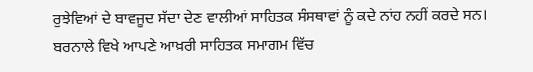ਰੁਝੇਵਿਆਂ ਦੇ ਬਾਵਜੂਦ ਸੱਦਾ ਦੇਣ ਵਾਲੀਆਂ ਸਾਹਿਤਕ ਸੰਸਥਾਵਾਂ ਨੂੰ ਕਦੇ ਨਾਂਹ ਨਹੀਂ ਕਰਦੇ ਸਨ।
ਬਰਨਾਲੇ ਵਿਖੇ ਆਪਣੇ ਆਖ਼ਰੀ ਸਾਹਿਤਕ ਸਮਾਗਮ ਵਿੱਚ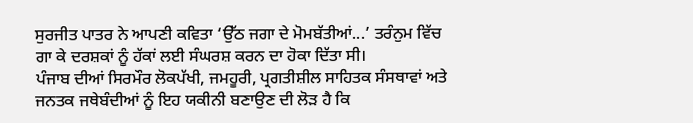ਸੁਰਜੀਤ ਪਾਤਰ ਨੇ ਆਪਣੀ ਕਵਿਤਾ ‘ਉੱਠ ਜਗਾ ਦੇ ਮੋਮਬੱਤੀਆਂ...’ ਤਰੰਨੁਮ ਵਿੱਚ ਗਾ ਕੇ ਦਰਸ਼ਕਾਂ ਨੂੰ ਹੱਕਾਂ ਲਈ ਸੰਘਰਸ਼ ਕਰਨ ਦਾ ਹੋਕਾ ਦਿੱਤਾ ਸੀ।
ਪੰਜਾਬ ਦੀਆਂ ਸਿਰਮੌਰ ਲੋਕਪੱਖੀ, ਜਮਹੂਰੀ, ਪ੍ਰਗਤੀਸ਼ੀਲ ਸਾਹਿਤਕ ਸੰਸਥਾਵਾਂ ਅਤੇ ਜਨਤਕ ਜਥੇਬੰਦੀਆਂ ਨੂੰ ਇਹ ਯਕੀਨੀ ਬਣਾਉਣ ਦੀ ਲੋੜ ਹੈ ਕਿ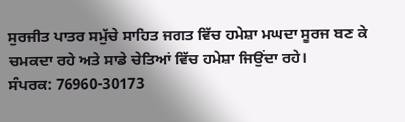ਸੁਰਜੀਤ ਪਾਤਰ ਸਮੁੱਚੇ ਸਾਹਿਤ ਜਗਤ ਵਿੱਚ ਹਮੇਸ਼ਾ ਮਘਦਾ ਸੂਰਜ ਬਣ ਕੇ ਚਮਕਦਾ ਰਹੇ ਅਤੇ ਸਾਡੇ ਚੇਤਿਆਂ ਵਿੱਚ ਹਮੇਸ਼ਾ ਜਿਉਂਦਾ ਰਹੇ।
ਸੰਪਰਕ: 76960-30173